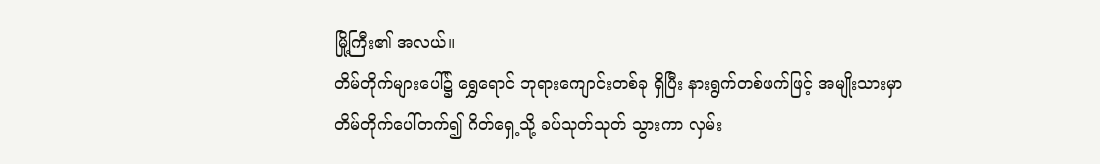မြို့ကြီး၏ အလယ်။
တိမ်တိုက်များပေါ်၌ ရွှေရောင် ဘုရားကျောင်းတစ်ခု ရှိပြီး နားရွက်တစ်ဖက်ဖြင့် အမျိုးသားမှာ တိမ်တိုက်ပေါ်တက်၍ ဂိတ်ရှေ့သို့ ခပ်သုတ်သုတ် သွားကာ လှမ်း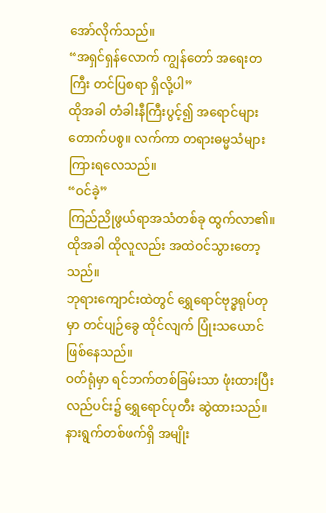အော်လိုက်သည်။
“အရှင်ရှန်လောက် ကျွန်တော် အရေးတကြီး တင်ပြစရာ ရှိလို့ပါ”
ထိုအခါ တံခါးနီကြီးပွင့်၍ အရောင်များ တောက်ပစွ။ လက်ကာ တရားဓမ္မသံများ ကြားရလေသည်။
“ဝင်ခဲ့”
ကြည်ညိုဖွယ်ရာအသံတစ်ခု ထွက်လာ၏။
ထိုအခါ ထိုလူလည်း အထဲဝင်သွားတော့သည်။
ဘုရားကျောင်းထဲတွင် ရွှေရောင်ဗုဒ္ဓရုပ်တုမှာ တင်ပျဉ်ခွေ ထိုင်လျက် ပြုံးသယောင် ဖြစ်နေသည်။
ဝတ်ရုံမှာ ရင်ဘက်တစ်ခြမ်းသာ ဖုံးထားပြီး လည်ပင်း၌ ရွှေရောင်ပုတီး ဆွဲထားသည်။
နားရွက်တစ်ဖက်ရှိ အမျိုး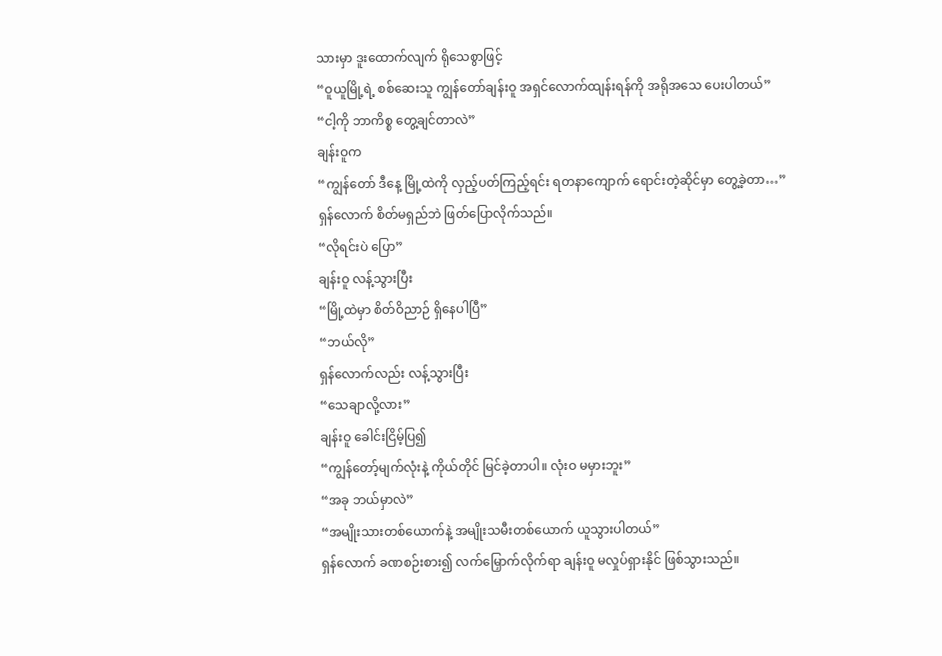သားမှာ ဒူးထောက်လျက် ရိုသေစွာဖြင့်
“ဝူယူမြို့ရဲ့ စစ်ဆေးသူ ကျွန်တော်ချန်းဝူ အရှင်လောက်ထျန်းရန်ကို အရိုအသေ ပေးပါတယ်”
“ငါ့ကို ဘာကိစ္စ တွေ့ချင်တာလဲ”
ချန်းဝူက
“ကျွန်တော် ဒီနေ့ မြို့ထဲကို လှည့်ပတ်ကြည့်ရင်း ရတနာကျောက် ရောင်းတဲ့ဆိုင်မှာ တွေ့ခဲ့တာ…”
ရှန်လောက် စိတ်မရှည်ဘဲ ဖြတ်ပြောလိုက်သည်။
“လိုရင်းပဲ ပြော”
ချန်းဝူ လန့်သွားပြီး
“မြို့ထဲမှာ စိတ်ဝိညာဉ် ရှိနေပါပြီ”
“ဘယ်လို”
ရှန်လောက်လည်း လန့်သွားပြီး
“သေချာလို့လား”
ချန်းဝူ ခေါင်းငြိမ့်ပြ၍
“ကျွန်တော့်မျက်လုံးနဲ့ ကိုယ်တိုင် မြင်ခဲ့တာပါ။ လုံးဝ မမှားဘူး”
“အခု ဘယ်မှာလဲ”
“အမျိုးသားတစ်ယောက်နဲ့ အမျိုးသမီးတစ်ယောက် ယူသွားပါတယ်”
ရှန်လောက် ခဏစဉ်းစား၍ လက်မြှောက်လိုက်ရာ ချန်းဝူ မလှုပ်ရှားနိုင် ဖြစ်သွားသည်။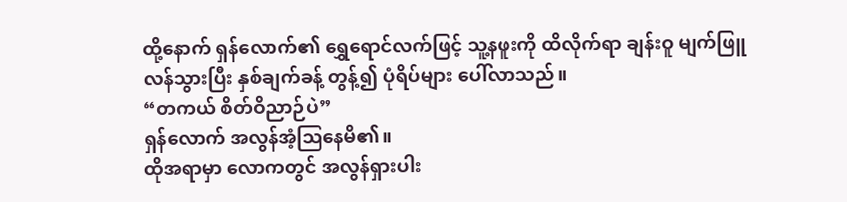ထို့နောက် ရှန်လောက်၏ ရွှေရောင်လက်ဖြင့် သူ့နဖူးကို ထိလိုက်ရာ ချန်းဝူ မျက်ဖြူလန်သွားပြီး နှစ်ချက်ခန့် တွန့်၍ ပုံရိပ်များ ပေါ်လာသည်။
“တကယ် စိတ်ဝိညာဉ်ပဲ”
ရှန်လောက် အလွန်အံ့ဩနေမိ၏။
ထိုအရာမှာ လောကတွင် အလွန်ရှားပါး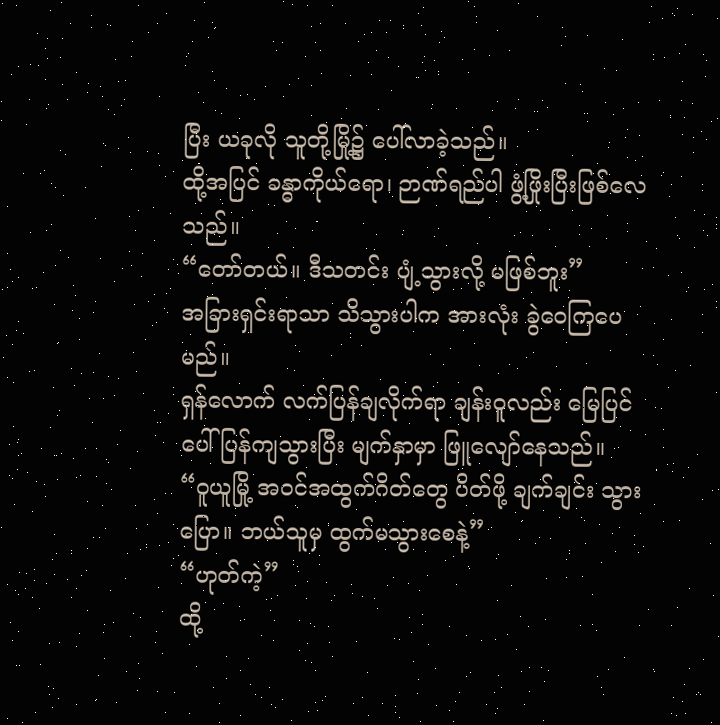ပြီး ယခုလို သူတို့မြို့၌ ပေါ်လာခဲ့သည်။
ထို့အပြင် ခန္ဓာကိုယ်ရော၊ ဉာဏ်ရည်ပါ ဖွံ့ဖြိုးပြီးဖြစ်လေသည်။
“တော်တယ်။ ဒီသတင်း ပျံ့သွားလို့ မဖြစ်ဘူး”
အခြားရှင်းရာသာ သိသွားပါက အားလုံး ခွဲဝေကြပေမည်။
ရှန်လောက် လက်ပြန်ချလိုက်ရာ ချန်းဝူလည်း မြေပြင်ပေါ် ပြန်ကျသွားပြီး မျက်နှာမှာ ဖြူလျော်နေသည်။
“ဝူယူမြို့ အဝင်အထွက်ဂိတ်တွေ ပိတ်ဖို့ ချက်ချင်း သွားပြော။ ဘယ်သူမှ ထွက်မသွားစေနဲ့”
“ဟုတ်ကဲ့”
ထို့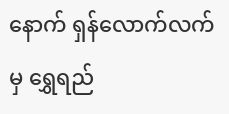နောက် ရှန်လောက်လက်မှ ရွှေရည်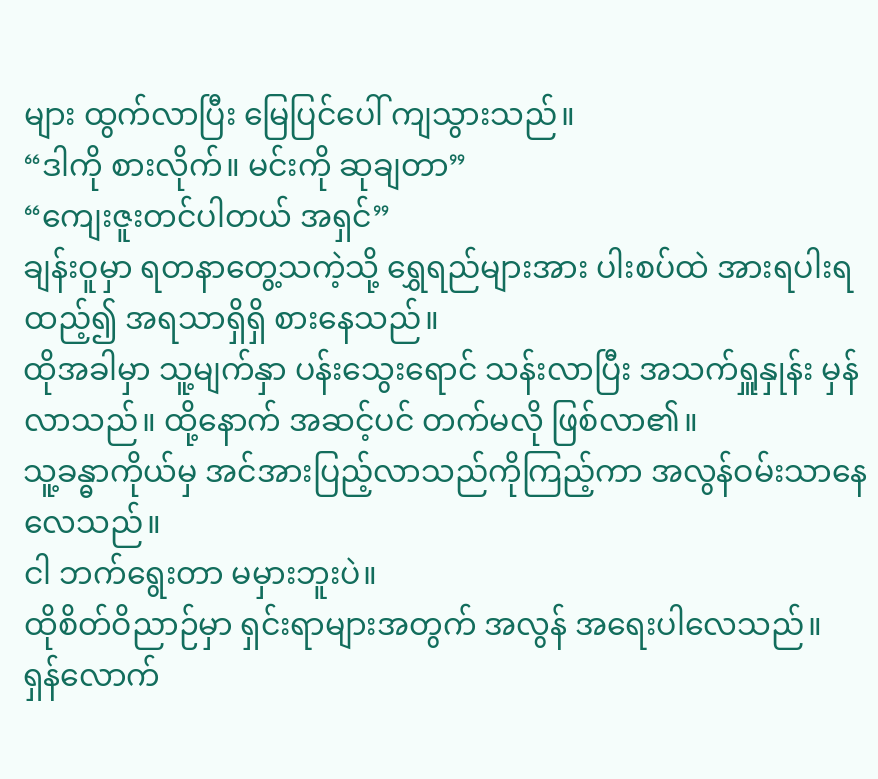များ ထွက်လာပြီး မြေပြင်ပေါ် ကျသွားသည်။
“ဒါကို စားလိုက်။ မင်းကို ဆုချတာ”
“ကျေးဇူးတင်ပါတယ် အရှင်”
ချန်းဝူမှာ ရတနာတွေ့သကဲ့သို့ ရွှေရည်များအား ပါးစပ်ထဲ အားရပါးရ ထည့်၍ အရသာရှိရှိ စားနေသည်။
ထိုအခါမှာ သူ့မျက်နှာ ပန်းသွေးရောင် သန်းလာပြီး အသက်ရှူနှုန်း မှန်လာသည်။ ထို့နောက် အဆင့်ပင် တက်မလို ဖြစ်လာ၏။
သူ့ခန္ဓာကိုယ်မှ အင်အားပြည့်လာသည်ကိုကြည့်ကာ အလွန်ဝမ်းသာနေလေသည်။
ငါ ဘက်ရွေးတာ မမှားဘူးပဲ။
ထိုစိတ်ဝိညာဉ်မှာ ရှင်းရာများအတွက် အလွန် အရေးပါလေသည်။
ရှန်လောက်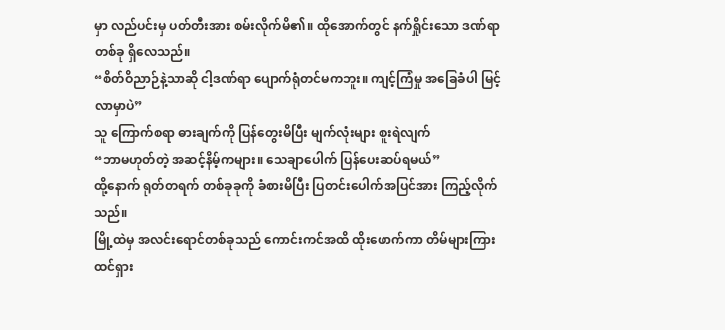မှာ လည်ပင်းမှ ပတ်တီးအား စမ်းလိုက်မိ၏။ ထိုအောက်တွင် နက်ရှိုင်းသော ဒဏ်ရာတစ်ခု ရှိလေသည်။
“စိတ်ဝိညာဉ်နဲ့သာဆို ငါ့ဒဏ်ရာ ပျောက်ရုံတင်မကဘူး။ ကျင့်ကြံမှု အခြေခံပါ မြင့်လာမှာပဲ”
သူ ကြောက်စရာ ဓားချက်ကို ပြန်တွေးမိပြီး မျက်လုံးများ စူးရဲလျက်
“ဘာမဟုတ်တဲ့ အဆင့်နိမ့်ကများ။ သေချာပေါက် ပြန်ပေးဆပ်ရမယ်”
ထို့နောက် ရုတ်တရက် တစ်ခုခုကို ခံစားမိပြီး ပြတင်းပေါက်အပြင်အား ကြည့်လိုက်သည်။
မြို့ထဲမှ အလင်းရောင်တစ်ခုသည် ကောင်းကင်အထိ ထိုးဖောက်ကာ တိမ်များကြား ထင်ရှား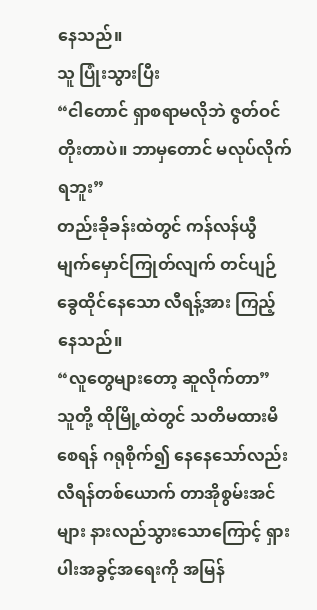နေသည်။
သူ ပြုံးသွားပြီး
“ငါတောင် ရှာစရာမလိုဘဲ ဇွတ်ဝင်တိုးတာပဲ။ ဘာမှတောင် မလုပ်လိုက်ရဘူး”
တည်းခိုခန်းထဲတွင် ကန်လန်ယွီ မျက်မှောင်ကြုတ်လျက် တင်ပျဉ်ခွေထိုင်နေသော လီရန့်အား ကြည့်နေသည်။
“လူတွေများတော့ ဆူလိုက်တာ”
သူတို့ ထိုမြို့ထဲတွင် သတိမထားမိစေရန် ဂရုစိုက်၍ နေနေသော်လည်း လီရန်တစ်ယောက် တာအိုစွမ်းအင်များ နားလည်သွားသောကြောင့် ရှားပါးအခွင့်အရေးကို အမြန်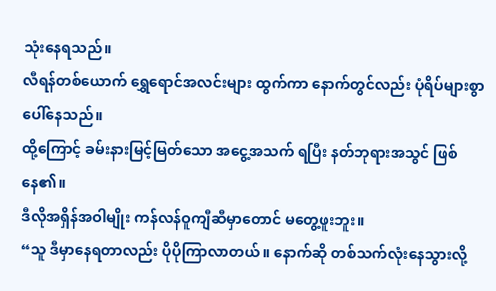သုံးနေရသည်။
လီရန်တစ်ယောက် ရွှေရောင်အလင်းများ ထွက်ကာ နောက်တွင်လည်း ပုံရိပ်များစွာ ပေါ်နေသည်။
ထို့ကြောင့် ခမ်းနားမြင့်မြတ်သော အငွေ့အသက် ရပြီး နတ်ဘုရားအသွင် ဖြစ်နေ၏။
ဒီလိုအရှိန်အဝါမျိုး ကန်လန်ဝူကျီဆီမှာတောင် မတွေ့ဖူးဘူး။
“သူ ဒီမှာနေရတာလည်း ပိုပိုကြာလာတယ်။ နောက်ဆို တစ်သက်လုံးနေသွားလို့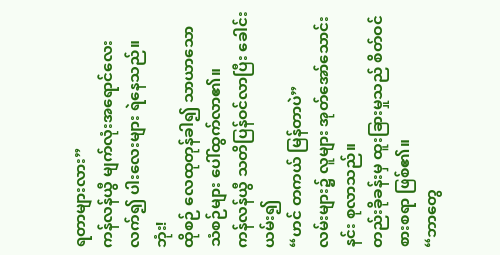ရတာများလား”
ကန်လန်ယွီ မျက်လုံးအရောင်လေးလက်၍ ပါးလေးများ ရဲနေသည်။
ဘုံး!
ထိုစဉ် လေထုတုန်ခါ၍ သာယာသော သံစဉ်များ ပေါ်ထွက်လာ၏။
ကန်လန်ယွီ သတိပြန်ဝင်လာပြီး ခေါင်းယမ်း၍
“ဟင် တကယ် မြန်တာပဲ”
လမ်းများ၌ လူများ အုတ်အော်သောင်းနင်း စုလာသည်။
တည်းခိုခန်းမှ ထူးခြားမှုသည် စိတ်ဝင်စားစရာ ဖြစ်၏။
“ဘာတွေ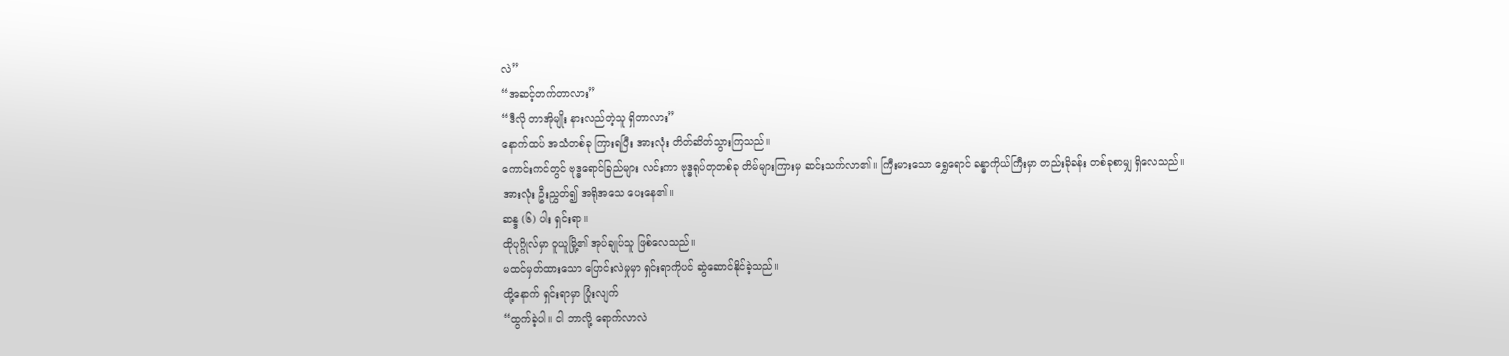လဲ”
“အဆင့်တက်တာလား”
“ဒီလို တာအိုမျိုး နားလည်တဲ့သူ ရှိတာလား”
နောက်ထပ် အသံတစ်ခု ကြားရပြီး အားလုံး တိတ်ဆိတ်သွားကြသည်။
ကောင်းကင်တွင် ဗုဒ္ဓရောင်ခြည်များ လင်းကာ ဗုဒ္ဓရုပ်တုတစ်ခု တိမ်များကြားမှ ဆင်းသက်လာ၏။ ကြီးမားသော ရွှေရောင် ခန္ဓာကိုယ်ကြီးမှာ တည်းခိုခန်း တစ်ခုစာမျှ ရှိလေသည်။
အားလုံး ဦးညွှတ်၍ အရိုအသေ ပေးနေ၏။
ဆန္ဒ (၆) ပါး ရှင်းရာ။
ထိုပုဂ္ဂိုလ်မှာ ဝူယူမြို့၏ အုပ်ချုပ်သူ ဖြစ်လေသည်။
မထင်မှတ်ထားသော ပြောင်းလဲမှုမှာ ရှင်းရာကိုပင် ဆွဲဆောင်နိုင်ခဲ့သည်။
ထို့နောက် ရှင်းရာမှာ ပြုံးလျက်
“ထွက်ခဲ့ပါ။ ငါ ဘာလို့ ရောက်လာလဲ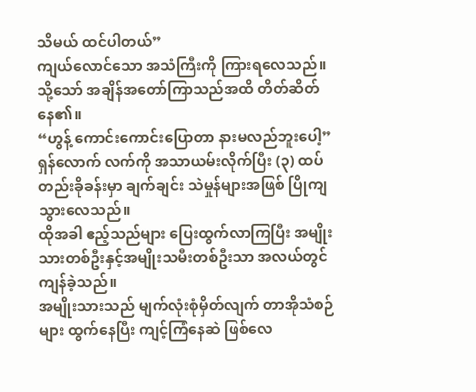သိမယ် ထင်ပါတယ်”
ကျယ်လောင်သော အသံကြီးကို ကြားရလေသည်။
သို့သော် အချိန်အတော်ကြာသည်အထိ တိတ်ဆိတ်နေ၏။
“ဟွန့် ကောင်းကောင်းပြောတာ နားမလည်ဘူးပေါ့”
ရှန်လောက် လက်ကို အသာယမ်းလိုက်ပြီး (၃) ထပ် တည်းခိုခန်းမှာ ချက်ချင်း သဲမှုန်များအဖြစ် ပြိုကျသွားလေသည်။
ထိုအခါ ဧည့်သည်များ ပြေးထွက်လာကြပြီး အမျိုးသားတစ်ဦးနှင့်အမျိုးသမီးတစ်ဦးသာ အလယ်တွင် ကျန်ခဲ့သည်။
အမျိုးသားသည် မျက်လုံးစုံမှိတ်လျက် တာအိုသံစဉ်များ ထွက်နေပြီး ကျင့်ကြံနေဆဲ ဖြစ်လေ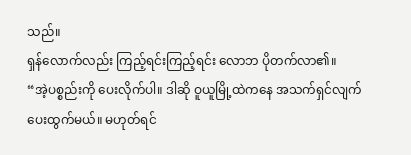သည်။
ရှန်လောက်လည်း ကြည့်ရင်းကြည့်ရင်း လောဘ ပိုတက်လာ၏။
“အဲ့ပစ္စည်းကို ပေးလိုက်ပါ။ ဒါဆို ဝူယူမြို့ထဲကနေ အသက်ရှင်လျက် ပေးထွက်မယ်။ မဟုတ်ရင်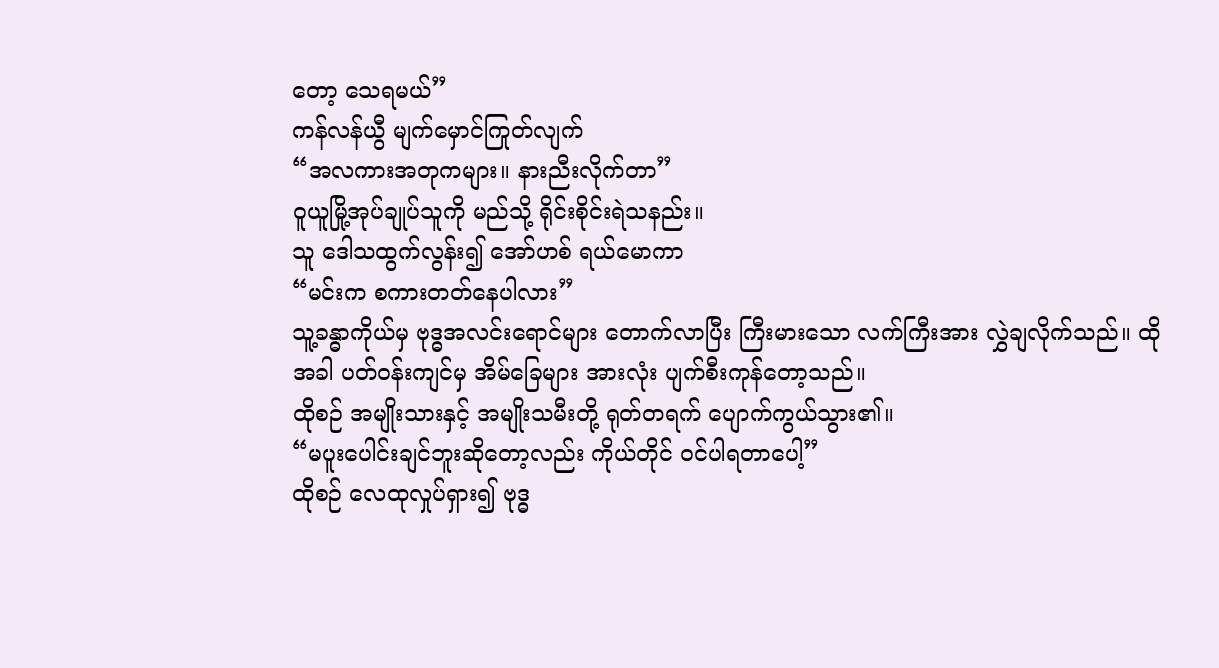တော့ သေရမယ်”
ကန်လန်ယွီ မျက်မှောင်ကြုတ်လျက်
“အလကားအတုကများ။ နားညီးလိုက်တာ”
ဝူယူမြို့အုပ်ချုပ်သူကို မည်သို့ ရိုင်းစိုင်းရဲသနည်း။
သူ ဒေါသထွက်လွန်း၍ အော်ဟစ် ရယ်မောကာ
“မင်းက စကားတတ်နေပါလား”
သူ့ခန္ဓာကိုယ်မှ ဗုဒ္ဓအလင်းရောင်များ တောက်လာပြီး ကြီးမားသော လက်ကြီးအား လွှဲချလိုက်သည်။ ထိုအခါ ပတ်ဝန်းကျင်မှ အိမ်ခြေများ အားလုံး ပျက်စီးကုန်တော့သည်။
ထိုစဉ် အမျိုးသားနှင့် အမျိုးသမီးတို့ ရုတ်တရက် ပျောက်ကွယ်သွား၏။
“မပူးပေါင်းချင်ဘူးဆိုတော့လည်း ကိုယ်တိုင် ဝင်ပါရတာပေါ့”
ထိုစဉ် လေထုလှုပ်ရှား၍ ဗုဒ္ဓ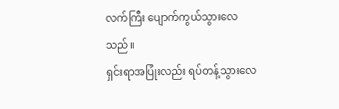လက်ကြီး ပျောက်ကွယ်သွားလေသည်။
ရှင်းရာအပြုံးလည်း ရပ်တန့်သွားလေ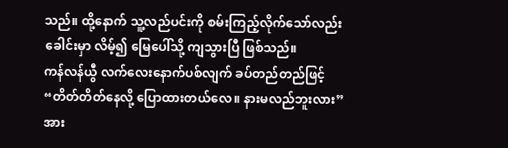သည်။ ထို့နောက် သူ့လည်ပင်းကို စမ်းကြည့်လိုက်သော်လည်း ခေါင်းမှာ လိမ့်၍ မြေပေါ်သို့ ကျသွားပြီ ဖြစ်သည်။
ကန်လန်ယွီ လက်လေးနောက်ပစ်လျက် ခပ်တည်တည်ဖြင့်
“တိတ်တိတ်နေလို့ ပြောထားတယ်လေ။ နားမလည်ဘူးလား”
အား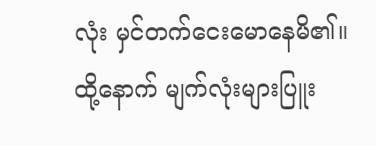လုံး မှင်တက်ငေးမောနေမိ၏။
ထို့နောက် မျက်လုံးများပြူး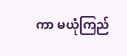ကာ မယုံကြည်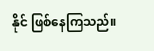နိုင် ဖြစ်နေကြသည်။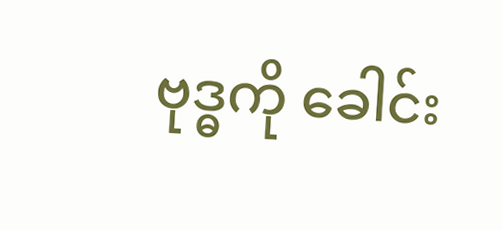ဗုဒ္ဓကို ခေါင်း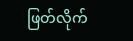ဖြတ်လိုက်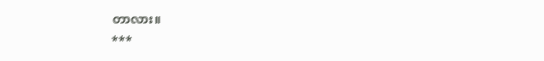တာလား။
***